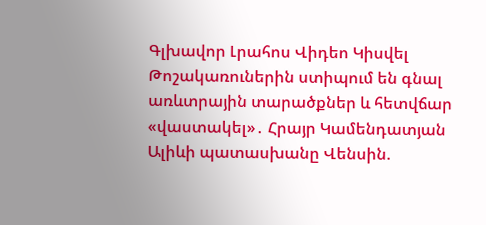Գլխավոր Լրահոս Վիդեո Կիսվել
Թոշակառուներին ստիպում են գնալ առևտրային տարածքներ և հետվճար «վաստակել»․ Հրայր Կամենդատյան Ալիևի պատասխանը Վենսին.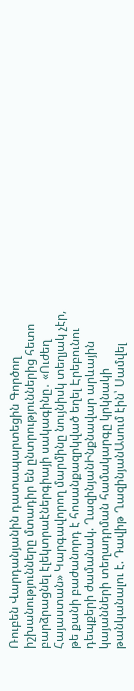Ռուբեն Վարդանյանին դատապարտեցին Գործող իշխանությունները մտադիր են ընտրություններից հետո բարձրացնել էլեկտրաէներգիայի սակագինը․ «Ուժեղ Հայաստան» Կարգավորող մարմինը նույնիսկ տեղյակ չէր, թե քանի բաժանորդ է հոսանքազրկված եղել Էրեբունու դեպքերի ժամանակ. ՂազինյանԻնքնավար արևային կայանների տեղադրման համակարգը կրկնակի թանկանալու է. Դավիթ ՂազինյանԱսում էին՝ Սամվել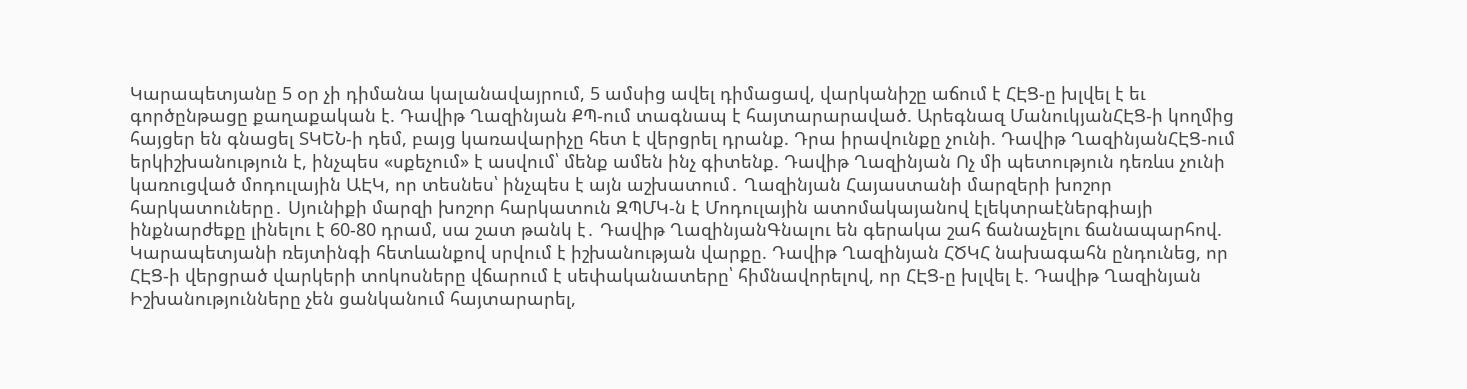Կարապետյանը 5 օր չի դիմանա կալանավայրում, 5 ամսից ավել դիմացավ, վարկանիշը աճում է ՀԷՑ-ը խլվել է եւ գործընթացը քաղաքական է. Դավիթ Ղազինյան ՔՊ-ում տագնապ է հայտարարաված. Արեգնազ ՄանուկյանՀԷՑ-ի կողմից հայցեր են գնացել ՏԿԵՆ-ի դեմ, բայց կառավարիչը հետ է վերցրել դրանք. Դրա իրավունքը չունի. Դավիթ ՂազինյանՀԷՑ-ում երկիշխանություն է, ինչպես «սքեչում» է ասվում՝ մենք ամեն ինչ գիտենք. Դավիթ Ղազինյան Ոչ մի պետություն դեռևս չունի կառուցված մոդուլային ԱԷԿ, որ տեսնես՝ ինչպես է այն աշխատում․ Ղազինյան Հայաստանի մարզերի խոշոր հարկատուները․ Սյունիքի մարզի խոշոր հարկատուն ԶՊՄԿ-ն է Մոդուլային ատոմակայանով էլեկտրաէներգիայի ինքնարժեքը լինելու է 60-80 դրամ, սա շատ թանկ է․ Դավիթ ՂազինյանԳնալու են գերակա շահ ճանաչելու ճանապարհով. Կարապետյանի ռեյտինգի հետևանքով սրվում է իշխանության վարքը. Դավիթ Ղազինյան ՀԾԿՀ նախագահն ընդունեց, որ ՀԷՑ-ի վերցրած վարկերի տոկոսները վճարում է սեփականատերը՝ հիմնավորելով, որ ՀԷՑ-ը խլվել է. Դավիթ Ղազինյան Իշխանությունները չեն ցանկանում հայտարարել,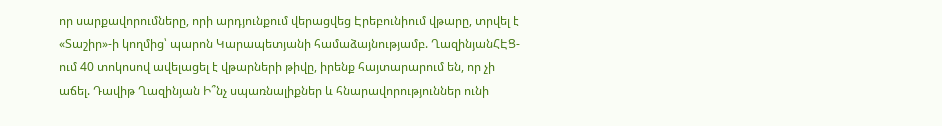որ սարքավորումները, որի արդյունքում վերացվեց Էրեբունիում վթարը, տրվել է «Տաշիր»-ի կողմից՝ պարոն Կարապետյանի համաձայնությամբ. ՂազինյանՀԷՑ-ում 40 տոկոսով ավելացել է վթարների թիվը, իրենք հայտարարում են, որ չի աճել. Դավիթ Ղազինյան Ի՞նչ սպառնալիքներ և հնարավորություններ ունի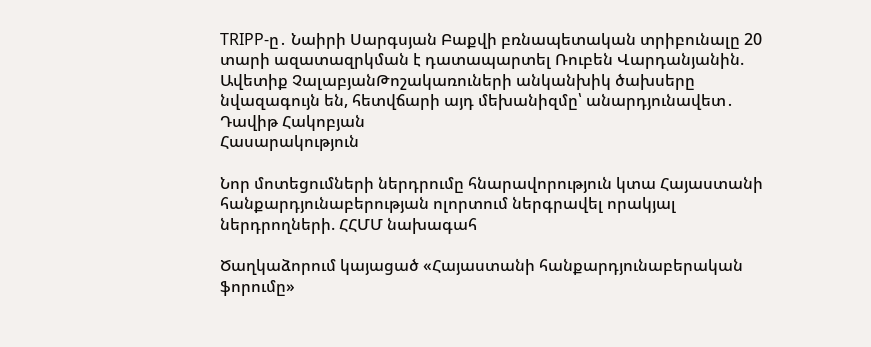TRIPP-ը․ Նաիրի Սարգսյան Բաքվի բռնապետական տրիբունալը 20 տարի ազատազրկման է դատապարտել Ռուբեն Վարդանյանին. Ավետիք ՉալաբյանԹոշակառուների անկանխիկ ծախսերը նվազագույն են, հետվճարի այդ մեխանիզմը՝ անարդյունավետ․ Դավիթ Հակոբյան
Հասարակություն

Նոր մոտեցումների ներդրումը հնարավորություն կտա Հայաստանի հանքարդյունաբերության ոլորտում ներգրավել որակյալ ներդրողների. ՀՀՄՄ նախագահ

Ծաղկաձորում կայացած «Հայաստանի հանքարդյունաբերական ֆորումը»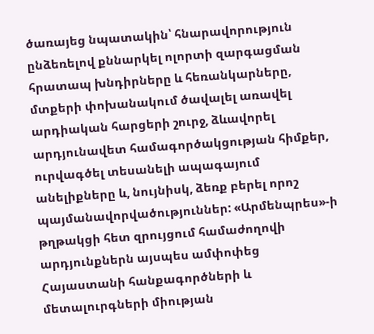ծառայեց նպատակին՝ հնարավորություն ընձեռելով քննարկել ոլորտի զարգացման հրատապ խնդիրները և հեռանկարները, մտքերի փոխանակում ծավալել առավել արդիական հարցերի շուրջ, ձևավորել արդյունավետ համագործակցության հիմքեր, ուրվագծել տեսանելի ապագայում անելիքները և, նույնիսկ, ձեռք բերել որոշ պայմանավորվածություններ: «Արմենպրես»-ի թղթակցի հետ զրույցում համաժողովի արդյունքներն այսպես ամփոփեց Հայաստանի հանքագործների և մետալուրգների միության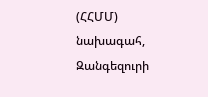(ՀՀՄՄ) նախագահ, Զանգեզուրի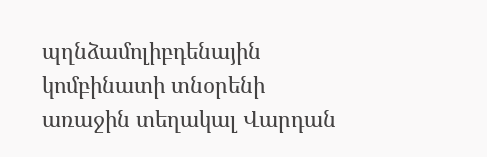պղնձամոլիբդենային կոմբինատի տնօրենի առաջին տեղակալ Վարդան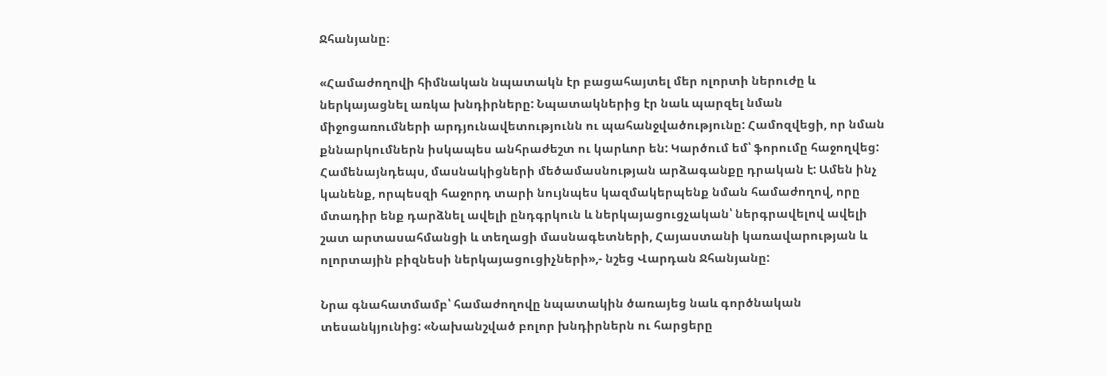Ջհանյանը։

«Համաժողովի հիմնական նպատակն էր բացահայտել մեր ոլորտի ներուժը և ներկայացնել առկա խնդիրները: Նպատակներից էր նաև պարզել նման միջոցառումների արդյունավետությունն ու պահանջվածությունը: Համոզվեցի, որ նման քննարկումներն իսկապես անհրաժեշտ ու կարևոր են: Կարծում եմ՝ ֆորումը հաջողվեց: Համենայնդեպս, մասնակիցների մեծամասնության արձագանքը դրական է: Ամեն ինչ կանենք, որպեսզի հաջորդ տարի նույնպես կազմակերպենք նման համաժողով, որը մտադիր ենք դարձնել ավելի ընդգրկուն և ներկայացուցչական՝ ներգրավելով ավելի շատ արտասահմանցի և տեղացի մասնագետների, Հայաստանի կառավարության և ոլորտային բիզնեսի ներկայացուցիչների»,- նշեց Վարդան Ջհանյանը:

Նրա գնահատմամբ՝ համաժողովը նպատակին ծառայեց նաև գործնական տեսանկյունից: «Նախանշված բոլոր խնդիրներն ու հարցերը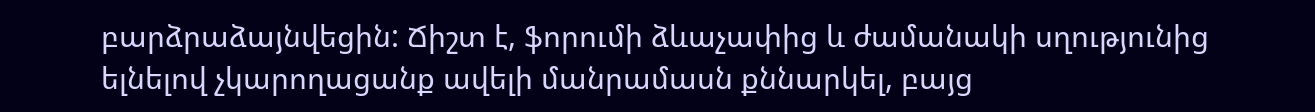բարձրաձայնվեցին: Ճիշտ է, ֆորումի ձևաչափից և ժամանակի սղությունից ելնելով չկարողացանք ավելի մանրամասն քննարկել, բայց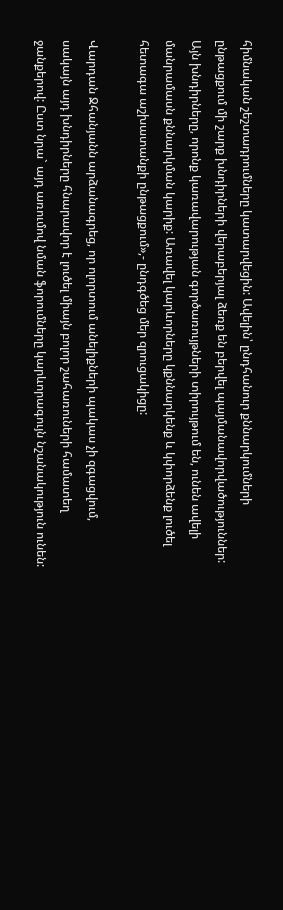հիմնական շեշտադրումները կատարվեցին: Ավելին՝ ընդհանուր քննարկումների ընթացքում մի շարք խնդիրների վերաբերյալ ձեռք են բերվել պայմանավորվածություններ: Այն խնդիրները, որոնք կառավարության գործառույթների տիրույթում են, ունեն ավելի մանրամասն քննարկման կարիք: Առավել կարևորները կքննարկենք և կփորձենք լուծել հետագա աշխատանքի ընթացքում»,- ընդգծեց մեր զրուցակիցը:

Վարդան Ջհանյանն արձանագրեց, որ ոլորտում անելիքների պակաս չի զգացվում, սակայն այդ խնդիրները հնարավոր է լուծել միայն բոլոր շահառուների համատեղ ջանքերով: Ըստ նրա` այդ առումով նման ֆորումները կարևորագույն նշանակություն ունեն: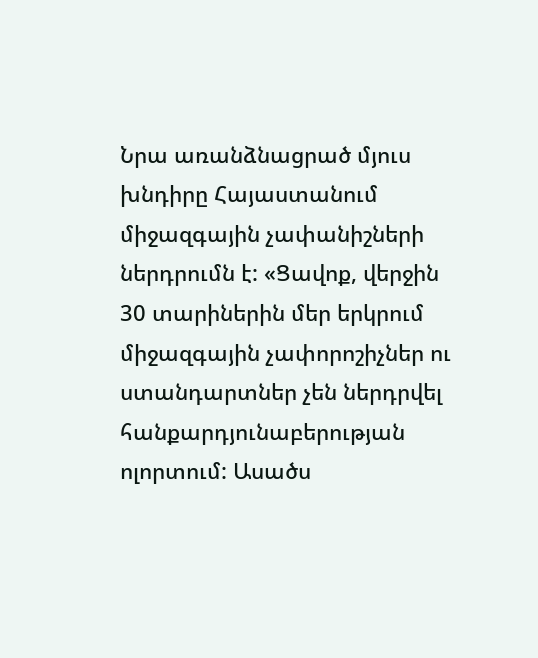Նրա առանձնացրած մյուս խնդիրը Հայաստանում միջազգային չափանիշների ներդրումն է: «Ցավոք, վերջին 30 տարիներին մեր երկրում միջազգային չափորոշիչներ ու ստանդարտներ չեն ներդրվել հանքարդյունաբերության ոլորտում: Ասածս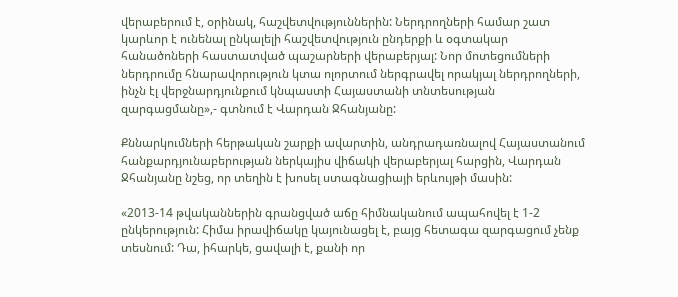վերաբերում է, օրինակ, հաշվետվություններին: Ներդրողների համար շատ կարևոր է ունենալ ընկալելի հաշվետվություն ընդերքի և օգտակար հանածոների հաստատված պաշարների վերաբերյալ: Նոր մոտեցումների ներդրումը հնարավորություն կտա ոլորտում ներգրավել որակյալ ներդրողների, ինչն էլ վերջնարդյունքում կնպաստի Հայաստանի տնտեսության զարգացմանը»,- գտնում է Վարդան Ջհանյանը:

Քննարկումների հերթական շարքի ավարտին, անդրադառնալով Հայաստանում հանքարդյունաբերության ներկայիս վիճակի վերաբերյալ հարցին, Վարդան Ջհանյանը նշեց, որ տեղին է խոսել ստագնացիայի երևույթի մասին:

«2013-14 թվականներին գրանցված աճը հիմնականում ապահովել է 1-2 ընկերություն: Հիմա իրավիճակը կայունացել է, բայց հետագա զարգացում չենք տեսնում: Դա, իհարկե, ցավալի է, քանի որ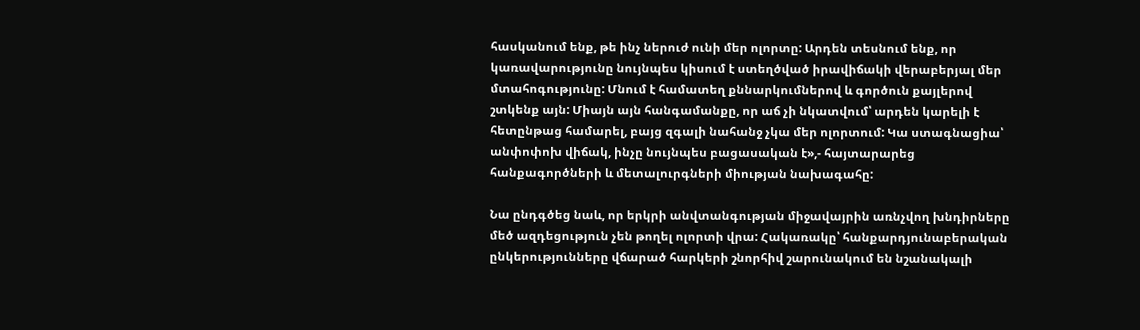հասկանում ենք, թե ինչ ներուժ ունի մեր ոլորտը: Արդեն տեսնում ենք, որ կառավարությունը նույնպես կիսում է ստեղծված իրավիճակի վերաբերյալ մեր մտահոգությունը: Մնում է համատեղ քննարկումներով և գործուն քայլերով շտկենք այն: Միայն այն հանգամանքը, որ աճ չի նկատվում՝ արդեն կարելի է հետընթաց համարել, բայց զգալի նահանջ չկա մեր ոլորտում: Կա ստագնացիա՝ անփոփոխ վիճակ, ինչը նույնպես բացասական է»,- հայտարարեց հանքագործների և մետալուրգների միության նախագահը:

Նա ընդգծեց նաև, որ երկրի անվտանգության միջավայրին առնչվող խնդիրները մեծ ազդեցություն չեն թողել ոլորտի վրա: Հակառակը՝ հանքարդյունաբերական ընկերությունները վճարած հարկերի շնորհիվ շարունակում են նշանակալի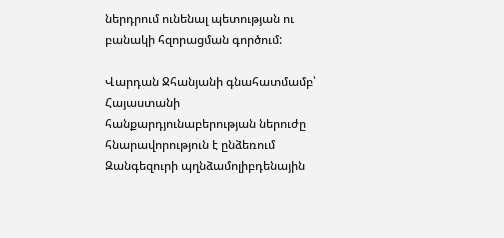ներդրում ունենալ պետության ու բանակի հզորացման գործում:

Վարդան Ջհանյանի գնահատմամբ՝ Հայաստանի հանքարդյունաբերության ներուժը հնարավորություն է ընձեռում Զանգեզուրի պղնձամոլիբդենային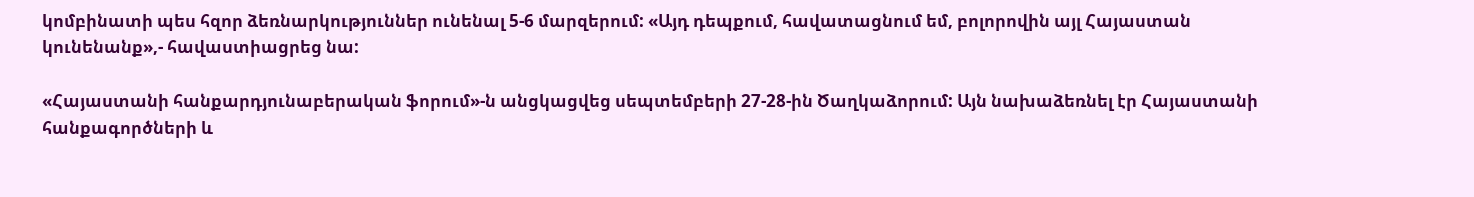կոմբինատի պես հզոր ձեռնարկություններ ունենալ 5-6 մարզերում: «Այդ դեպքում, հավատացնում եմ, բոլորովին այլ Հայաստան կունենանք»,- հավաստիացրեց նա:

«Հայաստանի հանքարդյունաբերական ֆորում»-ն անցկացվեց սեպտեմբերի 27-28-ին Ծաղկաձորում: Այն նախաձեռնել էր Հայաստանի հանքագործների և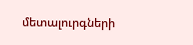մետալուրգների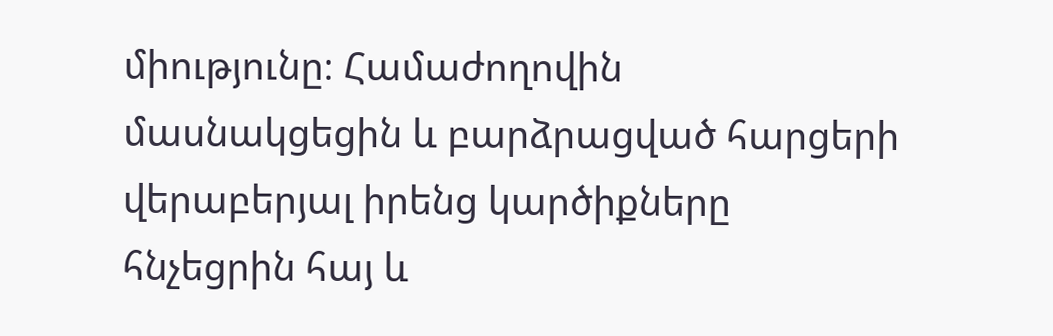միությունը։ Համաժողովին մասնակցեցին և բարձրացված հարցերի վերաբերյալ իրենց կարծիքները հնչեցրին հայ և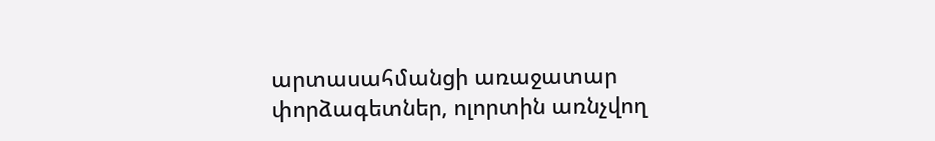արտասահմանցի առաջատար փորձագետներ, ոլորտին առնչվող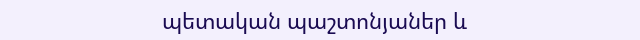պետական պաշտոնյաներ և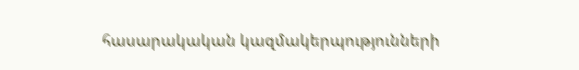հասարակական կազմակերպությունների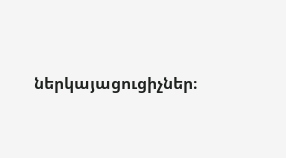ներկայացուցիչներ։